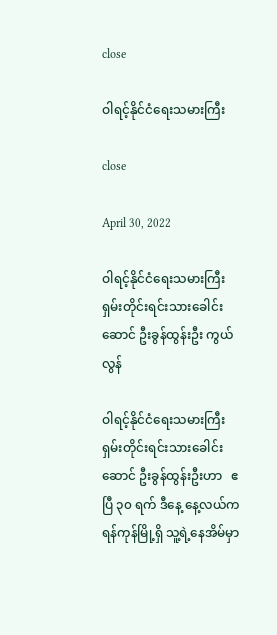close

ဝါရင့်နိုင်ငံရေးသမားကြီး

close

April 30, 2022

ဝါရင့်နိုင်ငံရေးသမားကြီး ရှမ်းတိုင်းရင်းသားခေါင်းဆောင် ဦးခွန်ထွန်းဦး ကွယ်လွန်

ဝါရင့်နိုင်ငံရေးသမားကြီး ရှမ်းတိုင်းရင်းသားခေါင်းဆောင် ဦးခွန်ထွန်းဦးဟာ   ဧပြီ ၃၀ ရက် ဒီနေ့ နေ့လယ်က ရန်ကုန်မြို့ရှိ သူ့ရဲ့နေအိမ်မှာ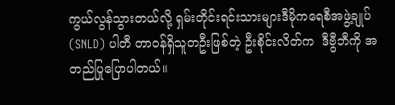ကွယ်လွန်သွားတယ်လို့ ရှမ်းတိုင်းရင်းသားများဒီမိုကရေစီအဖွဲ့ချုပ် (SNLD) ပါတီ တာဝန်ရှိသူတဦးဖြစ်တဲ့ ဦးစိုင်းလိတ်က  ဒီဗွီဘီကို အတည်ပြုပြောပါတယ်။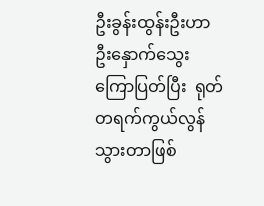ဦးခွန်းထွန်းဦးဟာ ဦးနှောက်သွေးကြောပြတ်ပြီး  ရုတ်တရက်ကွယ်လွန်သွားတာဖြစ်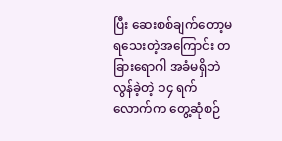ပြီး ဆေးစစ်ချက်တော့မရသေးတဲ့အကြောင်း တခြားရောဂါ အခံမရှိဘဲ လွန်ခဲ့တဲ့ ၁၄ ရက်လောက်က တွေ့ဆုံစဉ်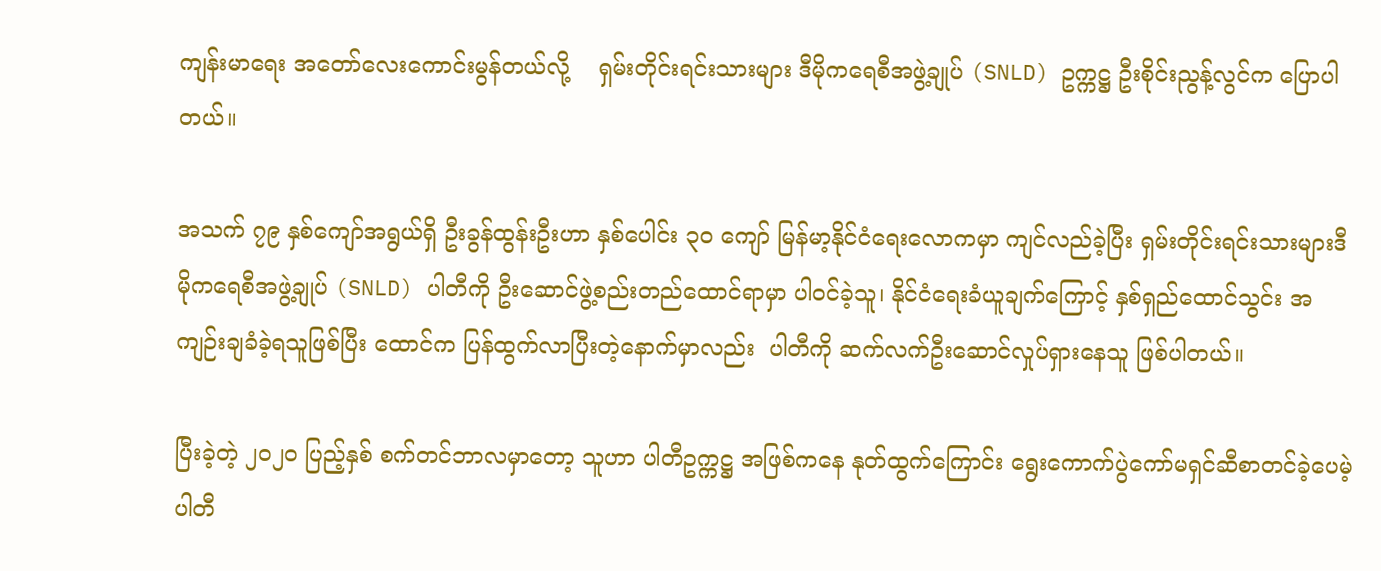ကျန်းမာရေး အတော်လေးကောင်းမွန်တယ်လို့    ရှမ်းတိုင်းရင်းသားများ ဒီမိုကရေစီအဖွဲ့ချုပ် (SNLD) ဥက္ကဋ္ဌ ဦးစိုင်းညွန့်လွင်က ပြောပါတယ်။

အသက် ၇၉ နှစ်ကျော်အရွယ်ရှိ ဦးခွန်ထွန်းဦးဟာ နှစ်ပေါင်း ၃၀ ကျော် မြန်မာ့နိုင်ငံရေးလောကမှာ ကျင်လည်ခဲ့ပြီး ရှမ်းတိုင်းရင်းသားများဒီမိုကရေစီအဖွဲ့ချုပ် (SNLD) ပါတီကို ဦးဆောင်ဖွဲ့စည်းတည်ထောင်ရာမှာ ပါဝင်ခဲ့သူ၊ နိုင်ငံရေးခံယူချက်ကြောင့် နှစ်ရှည်ထောင်သွင်း အကျဉ်းချခံခဲ့ရသူဖြစ်ပြီး ထောင်က ပြန်ထွက်လာပြီးတဲ့နောက်မှာလည်း  ပါတီကို ဆက်လက်ဦးဆောင်လှုပ်ရှားနေသူ ဖြစ်ပါတယ်။

ပြီးခဲ့တဲ့ ၂၀၂၀ ပြည့်နှစ် စက်တင်ဘာလမှာတော့ သူဟာ ပါတီဥက္ကဋ္ဌ အဖြစ်ကနေ နုတ်ထွက်ကြောင်း ရွေးကောက်ပွဲကော်မရှင်ဆီစာတင်ခဲ့ပေမဲ့ ပါတီ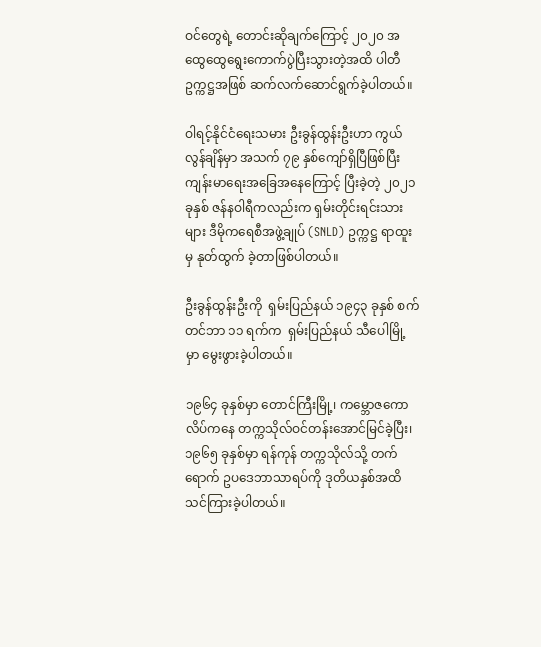ဝင်တွေရဲ့ တောင်းဆိုချက်ကြောင့် ၂၀၂၀ အထွေထွေရွေးကောက်ပွဲပြီးသွားတဲ့အထိ ပါတီ ဥက္ကဋ္ဌအဖြစ် ဆက်လက်ဆောင်ရွက်ခဲ့ပါတယ်။

ဝါရင့်နိုင်ငံရေးသမား ဦးခွန်ထွန်းဦးဟာ ကွယ်လွန်ချိန်မှာ အသက် ၇၉ နှစ်ကျော်ရှိပြီဖြစ်ပြီး  ကျန်းမာရေးအခြေအနေကြောင့် ပြီးခဲ့တဲ့ ၂၀၂၁ ခုနှစ် ဇန်နဝါရီကလည်းက ရှမ်းတိုင်းရင်းသားများ ဒီမိုကရေစီအဖွဲ့ချုပ် (SNLD) ဥက္ကဋ္ဌ ရာထူးမှ နုတ်ထွက် ခဲ့တာဖြစ်ပါတယ်။

ဦးခွန်ထွန်းဦးကို  ရှမ်းပြည်နယ် ၁၉၄၃ ခုနှစ် စက်တင်ဘာ ၁၁ ရက်က  ရှမ်းပြည်နယ် သီပေါမြို့မှာ မွေးဖွားခဲ့ပါတယ်။

၁၉၆၄ ခုနှစ်မှာ တောင်ကြီးမြို့၊ ကမ္ဘောဇကောလိပ်ကနေ တက္ကသိုလ်ဝင်တန်းအောင်မြင်ခဲ့ပြီး၊ ၁၉၆၅ ခုနှစ်မှာ ရန်ကုန် တက္ကသိုလ်သို့ တက်ရောက် ဥပဒေဘာသာရပ်ကို ဒုတိယနှစ်အထိ သင်ကြားခဲ့ပါတယ်။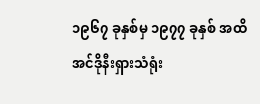၁၉၆၇ ခုနှစ်မှ ၁၉၇၇ ခုနှစ် အထိ အင်ဒိုနီးရှားသံရုံး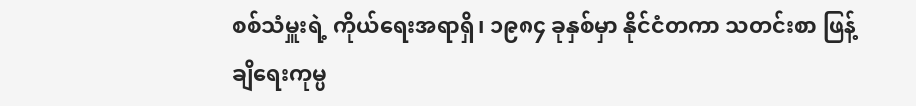စစ်သံမှူးရဲ့ ကိုယ်ရေးအရာရှိ၊ ၁၉၈၄ ခုနှစ်မှာ နိုင်ငံတကာ သတင်းစာ ဖြန့်ချိရေးကုမ္ပ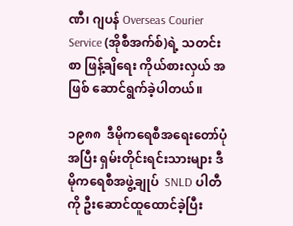ဏီ၊ ဂျပန် Overseas Courier Service (အိုစီအက်စ်)ရဲ့ သတင်းစာ ဖြန့်ချိရေး ကိုယ်စားလှယ် အဖြစ် ဆောင်ရွက်ခဲ့ပါတယ်။

၁၉၈၈  ဒီမိုကရေစီအရေးတော်ပုံအပြီး ရှမ်းတိုင်းရင်းသားများ ဒီမိုကရေစီအဖွဲ့ချုပ်  SNLD ပါတီကို ဦးဆောင်ထူထောင်ခဲ့ပြီး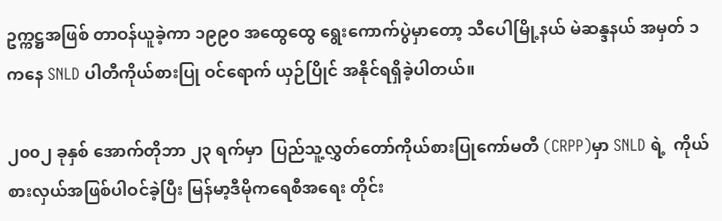ဥက္ကဋ္ဌအဖြစ် တာဝန်ယူခဲ့ကာ ၁၉၉၀ အထွေထွေ ရွေးကောက်ပွဲမှာတော့ သီပေါမြို့နယ် မဲဆန္ဒနယ် အမှတ် ၁ ကနေ SNLD ပါတီကိုယ်စားပြု ဝင်ရောက် ယှဉ်ပြိုင် အနိုင်ရရှိခဲ့ပါတယ်။

၂၀၀၂ ခုနှစ် အောက်တိုဘာ ၂၃ ရက်မှာ  ပြည်သူ့လွှတ်တော်ကိုယ်စားပြုကော်မတီ (CRPP)မှာ SNLD ရဲ့  ကိုယ်စားလှယ်အဖြစ်ပါဝင်ခဲ့ပြီး မြန်မာ့ဒီမိုကရေစီအရေး တိုင်း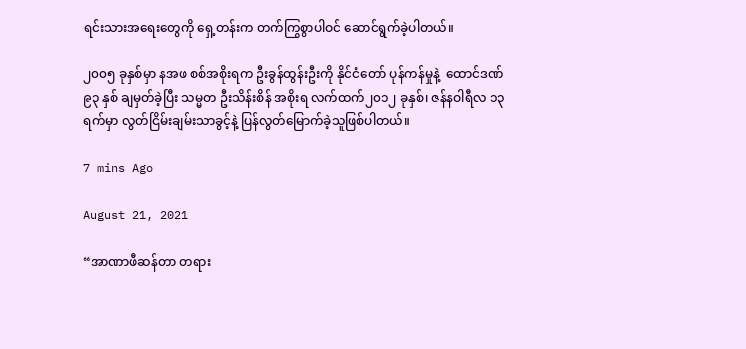ရင်းသားအရေးတွေကို ရှေ့တန်းက တက်ကြွစွာပါဝင် ဆောင်ရွက်ခဲ့ပါတယ်။

၂၀၀၅ ခုနှစ်မှာ နအဖ စစ်အစိုးရက ဦးခွန်ထွန်းဦးကို နိုင်ငံတော် ပုန်ကန်မှုနဲ့  ထောင်ဒဏ်  ၉၃ နှစ် ချမှတ်ခဲ့ပြီး သမ္မတ ဦးသိန်းစိန် အစိုးရ လက်ထက်၂၀၁၂ ခုနှစ်၊ ဇန်နဝါရီလ ၁၃ ရက်မှာ လွတ်ငြိမ်းချမ်းသာခွင့်နဲ့ ပြန်လွတ်မြောက်ခဲ့သူဖြစ်ပါတယ်။

7 mins Ago

August 21, 2021

“အာဏာဖီဆန်တာ တရား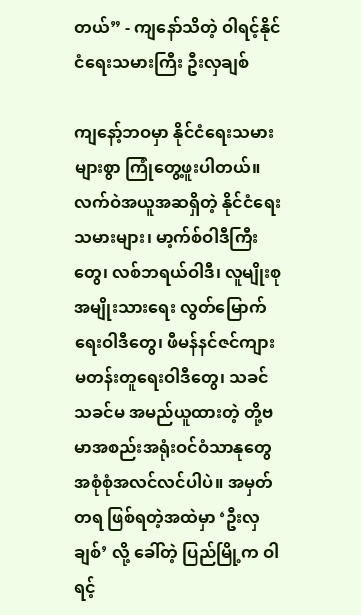တယ်” - ကျနော်သိတဲ့ ဝါရင့်နိုင်ငံရေးသမားကြီး ဦးလှချစ်

ကျနော့်ဘဝမှာ နိုင်ငံရေးသမားများစွာ ကြုံတွေ့ဖူးပါတယ်။ လက်ဝဲအယူအဆရှိတဲ့ နိုင်ငံရေးသမားများ၊ မာ့က်စ်ဝါဒီကြီးတွေ၊ လစ်ဘရယ်ဝါဒီ၊ လူမျိုးစုအမျိုးသားရေး လွတ်မြောက်ရေးဝါဒီတွေ၊ ဖီမန်နင်ဇင်ကျားမတန်းတူရေးဝါဒီတွေ၊ သခင် သခင်မ အမည်ယူထားတဲ့ တို့ဗမာအစည်းအရုံးဝင်ဝံသာနုတွေ အစုံစုံအလင်လင်ပါပဲ။ အမှတ်တရ ဖြစ်ရတဲ့အထဲမှာ ‘ဦးလှချစ်’ လို့ ခေါ်တဲ့ ပြည်မြို့က ဝါရင့်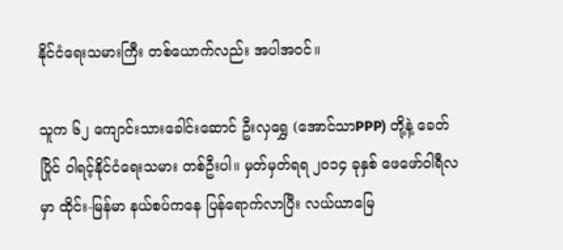နိုင်ငံရေးသမားကြီး တစ်ယောက်လည်း အပါအဝင်။

သူက ၆၂ ကျောင်းသားခေါင်းဆောင် ဦးလှရွှေ (အောင်သာPPP) တို့နဲ့ ခေတ်ပြိုင် ဝါရင့်နိုင်ငံရေးသမား တစ်ဦးပါ။ မှတ်မှတ်ရရ ၂၀၁၄ ခုနှစ် ဖေဖော်ဝါရီလမှာ ထိုင်း-မြန်မာ နယ်စပ်ကနေ ပြန်ရောက်လာပြီး လယ်ယာမြေ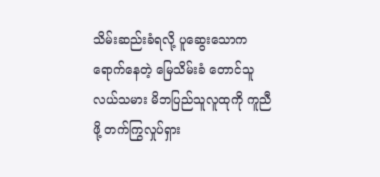သိမ်းဆည်းခံရလို့ ပူဆွေးသောကရောက်နေတဲ့ မြေသိမ်းခံ တောင်သူလယ်သမား မိဘပြည်သူလူထုကို ကူညီဖို့ တက်ကြွလှုပ်ရှား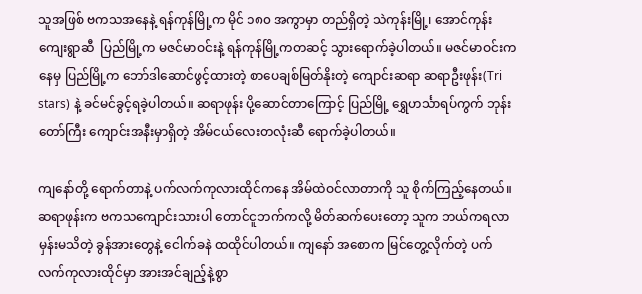သူအဖြစ် ဗကသအနေနဲ့ ရန်ကုန်မြို့က မိုင် ၁၈၀ အကွာမှာ တည်ရှိတဲ့ သဲကုန်းမြို့၊ အောင်ကုန်းကျေးရွာဆီ  ပြည်မြို့က မဇင်မာဝင်းနဲ့ ရန်ကုန်မြို့ကတဆင့် သွားရောက်ခဲ့ပါတယ်။ မဇင်မာဝင်းကနေမှ ပြည်မြို့က ဘော်ဒါဆောင်ဖွင့်ထားတဲ့ စာပေချစ်မြတ်နိုးတဲ့ ကျောင်းဆရာ ဆရာဦးဖုန်း(Tri stars) နဲ့ ခင်မင်ခွင့်ရခဲ့ပါတယ်။ ဆရာဖုန်း ပို့ဆောင်တာကြောင့် ပြည်မြို့ ရွှေဟင်္သာရပ်ကွက် ဘုန်းတော်ကြီး ကျောင်းအနီးမှာရှိတဲ့ အိမ်ငယ်လေးတလုံးဆီ ရောက်ခဲ့ပါတယ်။

ကျနော်တို့ ရောက်တာနဲ့ ပက်လက်ကုလားထိုင်ကနေ အိမ်ထဲဝင်လာတာကို သူ စိုက်ကြည့်နေတယ်။ ဆရာဖုန်းက ဗကသကျောင်းသားပါ တောင်ငူဘက်ကလို့ မိတ်ဆက်ပေးတော့ သူက ဘယ်ကရလာမှန်းမသိတဲ့ ခွန်အားတွေနဲ့ ငေါက်ခနဲ ထထိုင်ပါတယ်။ ကျနော် အစောက မြင်တွေ့လိုက်တဲ့ ပက်လက်ကုလားထိုင်မှာ အားအင်ချည့်နဲ့စွာ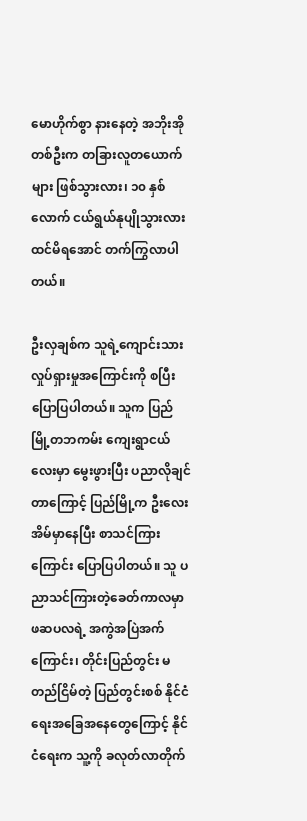မောဟိုက်စွာ နားနေတဲ့ အဘိုးအိုတစ်ဦးက တခြားလူတယောက်များ ဖြစ်သွားလား၊ ၁၀ နှစ်လောက် ငယ်ရွယ်နုပျိုသွားလား ထင်မိရအောင် တက်ကြွလာပါတယ်။

ဦးလှချစ်က သူရဲ့ကျောင်းသားလှုပ်ရှားမှုအကြောင်းကို စပြီး ပြောပြပါတယ်။ သူက ပြည်မြို့တဘကမ်း ကျေးရွာငယ်လေးမှာ မွေးဖွားပြီး ပညာလိုချင်တာကြောင့် ပြည်မြို့က ဦးလေး အိမ်မှာနေပြီး စာသင်ကြားကြောင်း ပြောပြပါတယ်။ သူ ပညာသင်ကြားတဲ့ခေတ်ကာလမှာ ဖဆပလရဲ့ အကွဲအပြဲအက်ကြောင်း၊ တိုင်းပြည်တွင်း မတည်ငြိမ်တဲ့ ပြည်တွင်းစစ် နိုင်ငံရေးအခြေအနေတွေကြောင့် နိုင်ငံရေးက သူ့ကို ခလုတ်လာတိုက်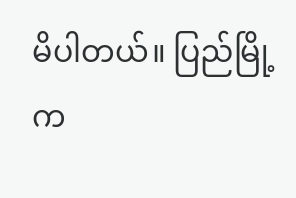မိပါတယ်။ ပြည်မြို့က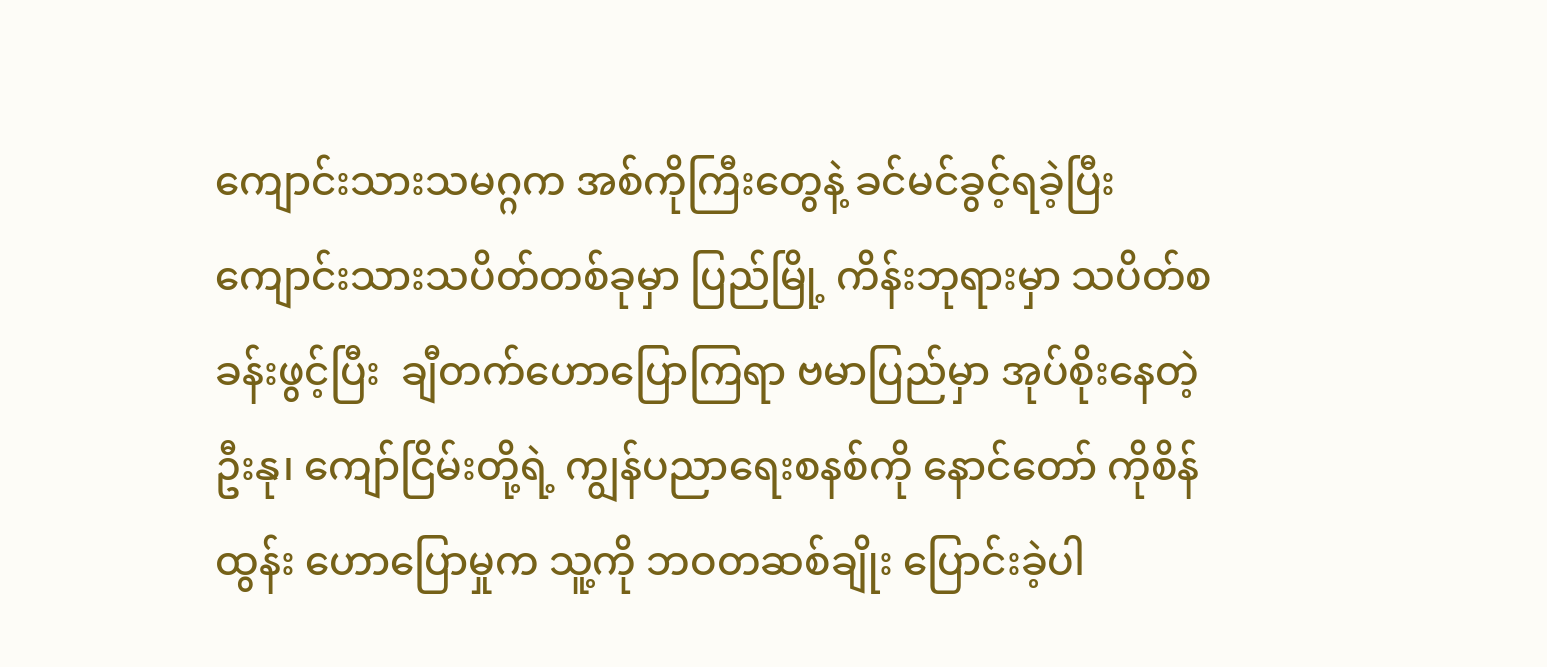ကျောင်းသားသမဂ္ဂက အစ်ကိုကြီးတွေနဲ့ ခင်မင်ခွင့်ရခဲ့ပြီး ကျောင်းသားသပိတ်တစ်ခုမှာ ပြည်မြို့ ကိန်းဘုရားမှာ သပိတ်စခန်းဖွင့်ပြီး  ချီတက်ဟောပြောကြရာ ဗမာပြည်မှာ အုပ်စိုးနေတဲ့ ဦးနု၊ ကျော်ငြိမ်းတို့ရဲ့ ကျွန်ပညာရေးစနစ်ကို နောင်တော် ကိုစိန်ထွန်း ဟောပြောမှုက သူ့ကို ဘဝတဆစ်ချိုး ပြောင်းခဲ့ပါ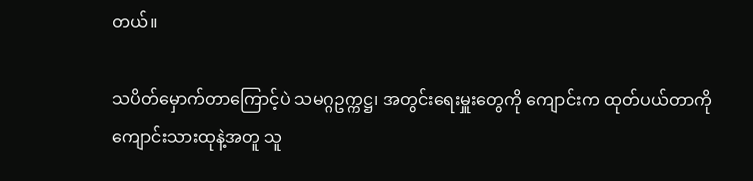တယ်။

သပိတ်မှောက်တာကြောင့်ပဲ သမဂ္ဂဥက္ကဋ္ဌ၊ အတွင်းရေးမှူးတွေကို ကျောင်းက ထုတ်ပယ်တာကို ကျောင်းသားထုနဲ့အတူ သူ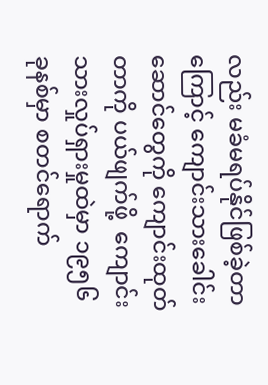လည်း မခံမရပ်နိုင်ဖြစ်ခဲ့တာကြောင့် ကျောင်းသားခေါင်းဆောင်တွေကို ကျောင်းထုတ်တာကို ပယ်ဖျက်ဖို့  ကျောင်းသားလှုပ်ရှားမှုထဲမှာ ၁၉၅၆ ခုနစ်မှာ စတင်ရောက်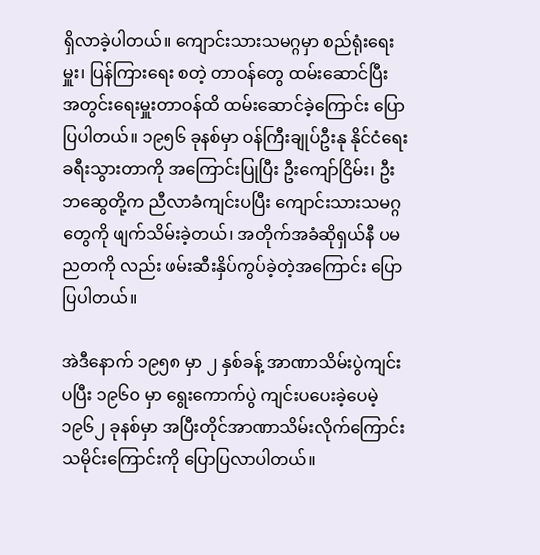ရှိလာခဲ့ပါတယ်။ ကျောင်းသားသမဂ္ဂမှာ စည်ရုံးရေးမှူး၊ ပြန်ကြားရေး စတဲ့ တာဝန်တွေ ထမ်းဆောင်ပြီး အတွင်းရေးမှူးတာဝန်ထိ ထမ်းဆောင်ခဲ့ကြောင်း ပြောပြပါတယ်။ ၁၉၅၆ ခုနစ်မှာ ဝန်ကြီးချုပ်ဦးနု နိုင်ငံရေးခရီးသွားတာကို အကြောင်းပြုပြီး ဦးကျော်ငြိမ်း၊ ဦးဘဆွေတို့က ညီလာခံကျင်းပပြီး ကျောင်းသားသမဂ္ဂတွေကို ဖျက်သိမ်းခဲ့တယ်၊ အတိုက်အခံဆိုရှယ်နီ ပမညတကို လည်း ဖမ်းဆီးနှိပ်ကွပ်ခဲ့တဲ့အကြောင်း ပြောပြပါတယ်။

အဲဒီနောက် ၁၉၅၈ မှာ ၂ နှစ်ခန့် အာဏာသိမ်းပွဲကျင်းပပြီး ၁၉၆၀ မှာ ရွေးကောက်ပွဲ ကျင်းပပေးခဲ့ပေမဲ့ ၁၉၆၂ ခုနစ်မှာ အပြီးတိုင်အာဏာသိမ်းလိုက်ကြောင်း သမိုင်းကြောင်းကို ပြောပြလာပါတယ်။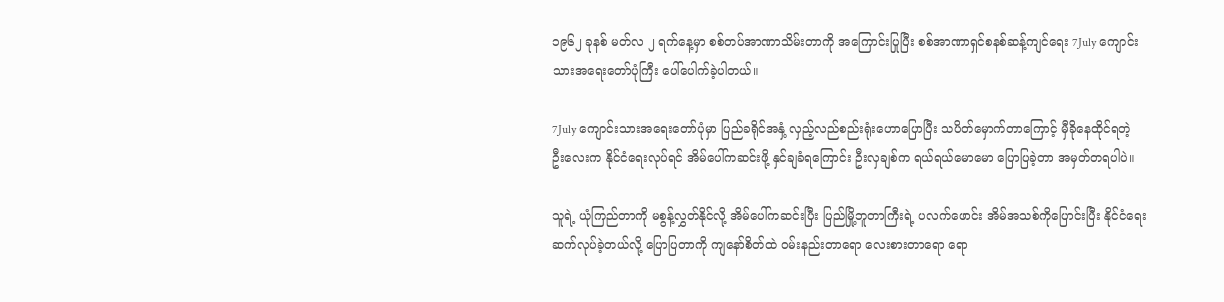၁၉၆၂ ခုနစ် မတ်လ ၂ ရက်နေ့မှာ စစ်တပ်အာဏာသိမ်းတာကို အကြောင်းပြုပြီး စစ်အာဏာရှင်စနစ်ဆန့်ကျင်ရေး 7July ကျောင်းသားအရေးတော်ပုံကြီး ပေါ်ပေါက်ခဲ့ပါတယ်။

7July ကျောင်းသားအရေးတော်ပုံမှာ ပြည်ခရိုင်အနှံ့ လှည့်လည်စည်းရုံးဟောပြောပြီး သပိတ်မှောက်တာကြောင့် မှီခိုနေထိုင်ရတဲ့ ဦးလေးက နိုင်ငံရေးလုပ်ရင် အိမ်ပေါ်ကဆင်းဖို့ နှင်ချခံရကြောင်း ဦးလှချစ်က ရယ်ရယ်မောမော ပြောပြခဲ့တာ အမှတ်တရပါပဲ။

သူရဲ့ ယုံကြည်တာကို မစွန့်လွှတ်နိုင်လို့ အိမ်ပေါ်ကဆင်းပြီး ပြည်မြို့ဘူတာကြီးရဲ့ ပလက်ဖောင်း အိမ်အသစ်ကိုပြောင်းပြီး နိုင်ငံရေး ဆက်လုပ်ခဲ့တယ်လို့ ပြောပြတာကို ကျနော်စိတ်ထဲ ဝမ်းနည်းတာရော လေးစားတာရော ရော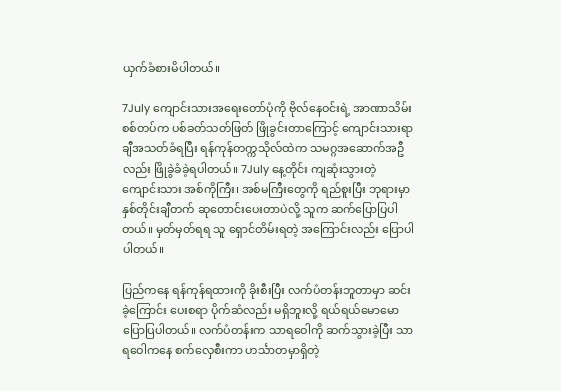ယှက်ခံစားမိပါတယ်။

7July ကျောင်းသားအရေးတော်ပုံကို ဗိုလ်နေဝင်းရဲ့ အာဏာသိမ်းစစ်တပ်က ပစ်ခတ်သတ်ဖြတ် ဖြိုခွင်းတာကြောင့် ကျောင်းသားရာချီအသတ်ခံရပြီး ရန်ကုန်တက္ကသိုလ်ထဲက သမဂ္ဂအဆောက်အဦလည်း ဖြိုခွဲခံခဲ့ရပါတယ်။ 7July နေ့တိုင်း ကျဆုံးသွားတဲ့ ကျောင်းသား အစ်ကိုကြီး၊ အစ်မကြီးတွေကို ရည်စူးပြီး ဘုရားမှာ နှစ်တိုင်းချီတက် ဆုတောင်းပေးတာပဲလို့ သူက ဆက်ပြောပြပါတယ်။ မှတ်မှတ်ရရ သူ ရှောင်တိမ်းရတဲ့ အကြောင်းလည်း ပြောပါပါတယ်။

ပြည်ကနေ ရန်ကုန်ရထားကို ခိုးစီးပြီး လက်ပံတန်းဘူတာမှာ ဆင်းခဲ့ကြောင်း ပေးစရာ ပိုက်ဆံလည်း မရှိဘူးလို့ ရယ်ရယ်မောမော ပြောပြပါတယ်။ လက်ပံတန်းက သာရဝေါကို ဆက်သွားခဲ့ပြီး သာရဝေါကနေ စက်လှေစီးကာ ဟင်္သာတမှာရှိတဲ့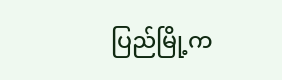ပြည်မြို့က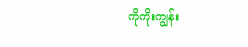ကိုကိုးကျွန်း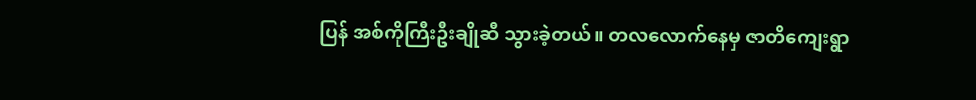ပြန် အစ်ကိုကြီးဦးချိုဆီ သွားခဲ့တယ်။ တလလောက်နေမှ ဇာတိကျေးရွာ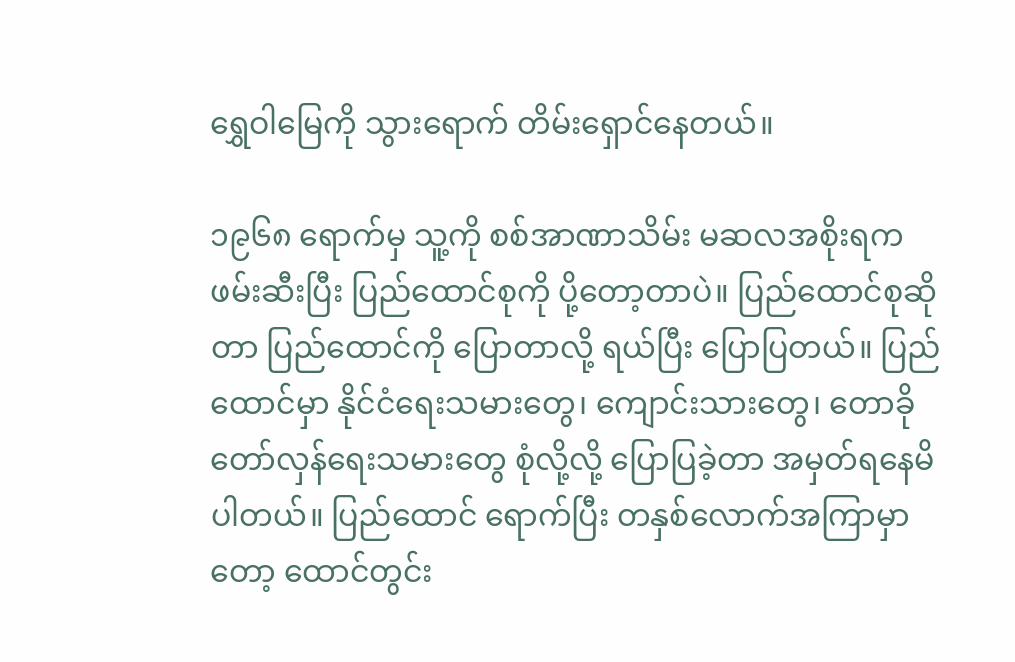ရွှေဝါမြေကို သွားရောက် တိမ်းရှောင်နေတယ်။

၁၉၆၈ ရောက်မှ သူ့ကို စစ်အာဏာသိမ်း မဆလအစိုးရက ဖမ်းဆီးပြီး ပြည်ထောင်စုကို ပို့တော့တာပဲ။ ပြည်ထောင်စုဆိုတာ ပြည်ထောင်ကို ပြောတာလို့ ရယ်ပြီး ပြောပြတယ်။ ပြည်ထောင်မှာ နိုင်ငံရေးသမားတွေ၊ ကျောင်းသားတွေ၊ တောခိုတော်လှန်ရေးသမားတွေ စုံလို့လို့ ပြောပြခဲ့တာ အမှတ်ရနေမိပါတယ်။ ပြည်ထောင် ရောက်ပြီး တနှစ်လောက်အကြာမှာတော့ ထောင်တွင်း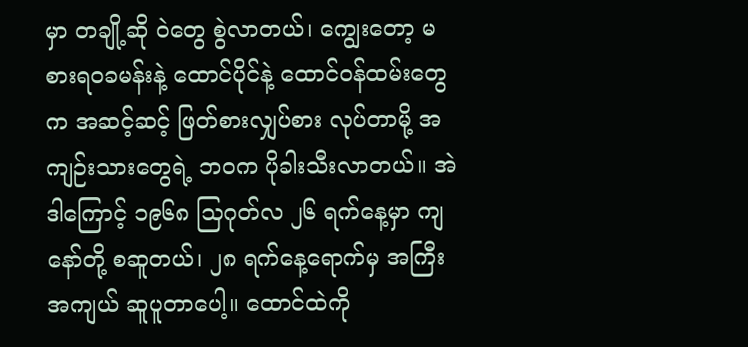မှာ တချို့ဆို ဝဲတွေ စွဲလာတယ်၊ ကျွေးတော့ မစားရဝခမန်းနဲ့ ထောင်ပိုင်နဲ့ ထောင်ဝန်ထမ်းတွေက အဆင့်ဆင့် ဖြတ်စားလျှပ်စား လုပ်တာမို့ အကျဉ်းသားတွေရဲ့ ဘဝက ပိုခါးသီးလာတယ်။ အဲဒါကြောင့် ၁၉၆၈ သြဂုတ်လ ၂၆ ရက်နေ့မှာ ကျနော်တို့ စဆူတယ်၊ ၂၈ ရက်နေ့ရောက်မှ အကြီးအကျယ် ဆူပူတာပေါ့။ ထောင်ထဲကို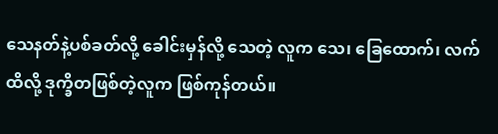သေနတ်နဲ့ပစ်ခတ်လို့ ခေါင်းမှန်လို့ သေတဲ့ လူက သေ၊ ခြေထောက်၊ လက် ထိလို့ ဒုက္ခိတဖြစ်တဲ့လူက ဖြစ်ကုန်တယ်။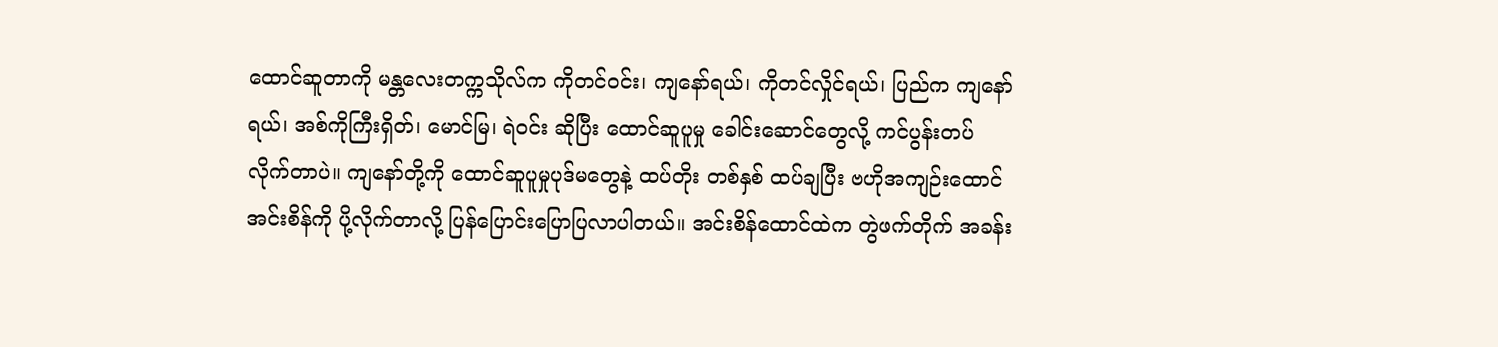ထောင်ဆူတာကို မန္တလေးတက္ကသိုလ်က ကိုတင်ဝင်း၊ ကျနော်ရယ်၊ ကိုတင်လှိုင်ရယ်၊ ပြည်က ကျနော်ရယ်၊ အစ်ကိုကြီးရှိတ်၊ မောင်မြ၊ ရဲဝင်း ဆိုပြီး ထောင်ဆူပူမှု ခေါင်းဆောင်တွေလို့ ကင်ပွန်းတပ်လိုက်တာပဲ။ ကျနော်တို့ကို ထောင်ဆူပူမှုပုဒ်မတွေနဲ့ ထပ်တိုး တစ်နှစ် ထပ်ချပြီး ဗဟိုအကျဉ်းထောင်အင်းစိန်ကို ပို့လိုက်တာလို့ ပြန်ပြောင်းပြောပြလာပါတယ်။ အင်းစိန်ထောင်ထဲက တွဲဖက်တိုက် အခန်း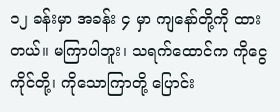၁၂ ခန်းမှာ အခန်း ၄ မှာ ကျနော်တို့ကို ထားတယ်။ မကြာပါဘူး၊ သရက်ထောင်က ကိုငွေကိုင်တို့၊ ကိုသောကြာတို့ ပြောင်း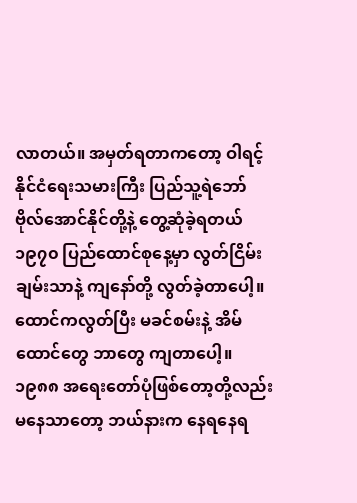လာတယ်။ အမှတ်ရတာကတော့ ဝါရင့်နိုင်ငံရေးသမားကြီး ပြည်သူ့ရဲဘော် ဗိုလ်အောင်နိုင်တို့နဲ့ တွေ့ဆုံခဲ့ရတယ် ၁၉၇၀ ပြည်ထောင်စုနေ့မှာ လွတ်ငြိမ်းချမ်းသာနဲ့ ကျနော်တို့ လွတ်ခဲ့တာပေါ့။ ထောင်ကလွတ်ပြီး မခင်စမ်းနဲ့ အိမ်ထောင်တွေ ဘာတွေ ကျတာပေါ့။ ၁၉၈၈ အရေးတော်ပုံဖြစ်တော့တို့လည်း မနေသာတော့ ဘယ်နားက နေရနေရ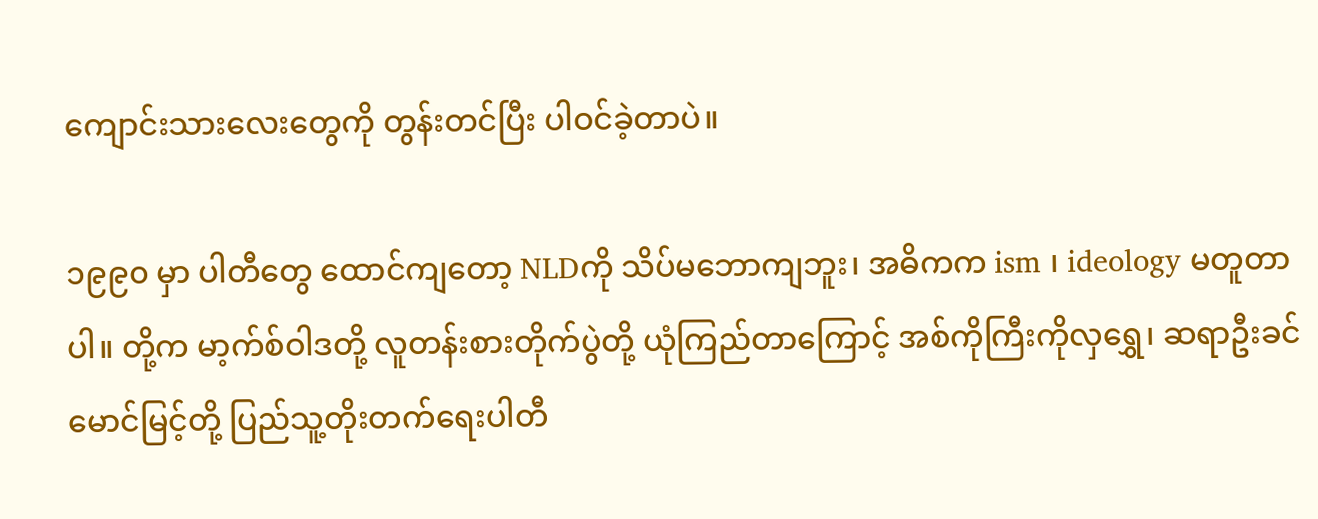ကျောင်းသားလေးတွေကို တွန်းတင်ပြီး ပါဝင်ခဲ့တာပဲ။

၁၉၉၀ မှာ ပါတီတွေ ထောင်ကျတော့ NLDကို သိပ်မဘောကျဘူး၊ အဓိကက ism ၊ ideology မတူတာပါ။ တို့က မာ့က်စ်ဝါဒတို့ လူတန်းစားတိုက်ပွဲတို့ ယုံကြည်တာကြောင့် အစ်ကိုကြီးကိုလှရွှေ၊ ဆရာဦးခင်မောင်မြင့်တို့ ပြည်သူ့တိုးတက်ရေးပါတီ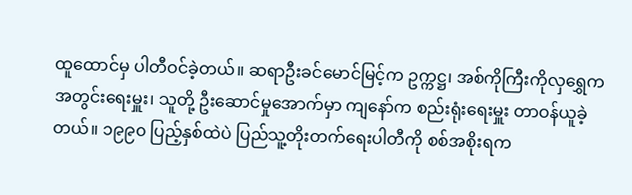ထူထောင်မှ ပါတီဝင်ခဲ့တယ်။ ဆရာဦးခင်မောင်မြင့်က ဥက္ကဋ္ဌ၊ အစ်ကိုကြီးကိုလှရွှေက အတွင်းရေးမှူး၊ သူတို့ ဦးဆောင်မှုအောက်မှာ ကျနော်က စည်းရုံးရေးမှူး တာဝန်ယူခဲ့တယ်။ ၁၉၉၀ ပြည့်နှစ်ထဲပဲ ပြည်သူ့တိုးတက်ရေးပါတီကို စစ်အစိုးရက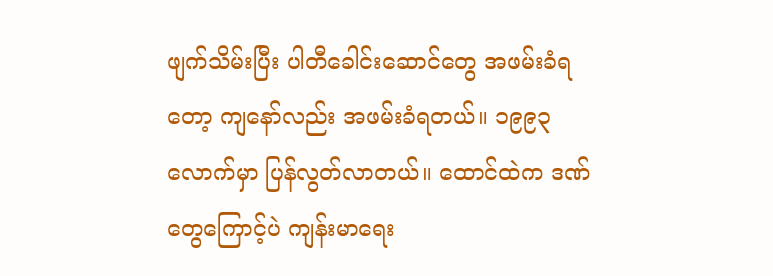ဖျက်သိမ်းပြီး ပါတီခေါင်းဆောင်တွေ အဖမ်းခံရတော့ ကျနော်လည်း အဖမ်းခံရတယ်။ ၁၉၉၃ လောက်မှာ ပြန်လွတ်လာတယ်။ ထောင်ထဲက ဒဏ်တွေကြောင့်ပဲ ကျန်းမာရေး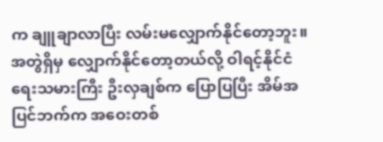က ချူချာလာပြီး လမ်းမလျှောက်နိုင်တော့ဘူး။ အတွဲရှိမှ လျှောက်နိုင်တော့တယ်လို့ ဝါရင့်နိုင်ငံရေးသမားကြီး ဦးလှချစ်က ပြောပြပြီး အိမ်အပြင်ဘက်က အဝေးတစ်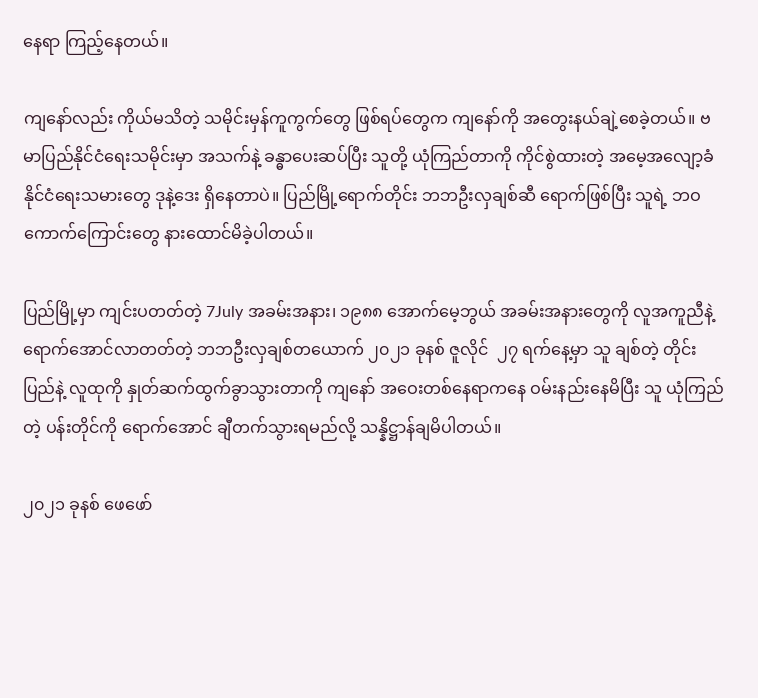နေရာ ကြည့်နေတယ်။

ကျနော်လည်း ကိုယ်မသိတဲ့ သမိုင်းမှန်ကူကွက်တွေ ဖြစ်ရပ်တွေက ကျနော်ကို အတွေးနယ်ချဲ့စေခဲ့တယ်။ ဗမာပြည်နိုင်ငံရေးသမိုင်းမှာ အသက်နဲ့ ခန္ဓာပေးဆပ်ပြီး သူတို့ ယုံကြည်တာကို ကိုင်စွဲထားတဲ့ အမေ့အလျော့ခံနိုင်ငံရေးသမားတွေ ဒုနဲ့ဒေး ရှိနေတာပဲ။ ပြည်မြို့ရောက်တိုင်း ဘဘဦးလှချစ်ဆီ ရောက်ဖြစ်ပြီး သူရဲ့ ဘဝကောက်ကြောင်းတွေ နားထောင်မိခဲ့ပါတယ်။

ပြည်မြို့မှာ ကျင်းပတတ်တဲ့ 7July အခမ်းအနား၊ ၁၉၈၈ အောက်မေ့ဘွယ် အခမ်းအနားတွေကို လူအကူညီနဲ့ ရောက်အောင်လာတတ်တဲ့ ဘဘဦးလှချစ်တယောက် ၂၀၂၁ ခုနစ် ဇူလိုင်  ၂၇ ရက်နေ့မှာ သူ ချစ်တဲ့ တိုင်းပြည်နဲ့ လူထုကို နှုတ်ဆက်ထွက်ခွာသွားတာကို ကျနော် အဝေးတစ်နေရာကနေ ဝမ်းနည်းနေမိပြီး သူ ယုံကြည်တဲ့ ပန်းတိုင်ကို ရောက်အောင် ချီတက်သွားရမည်လို့ သန္နိဋ္ဌာန်ချမိပါတယ်။

၂၀၂၁ ခုနစ် ဖေဖော်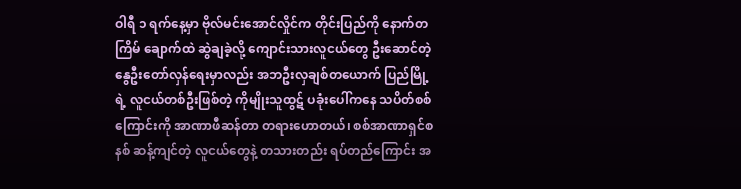ဝါရီ ၁ ရက်နေ့မှာ ဗိုလ်မင်းအောင်လှိုင်က တိုင်းပြည်ကို နောက်တကြိမ် ချောက်ထဲ ဆွဲချခဲ့လို့ ကျောင်းသားလူငယ်တွေ ဦးဆောင်တဲ့ နွေဦးတော်လှန်ရေးမှာလည်း အဘဦးလှချစ်တယောက် ပြည်မြို့ရဲ့ လူငယ်တစ်ဦးဖြစ်တဲ့ ကိုမျိုးသူထွဋ် ပခုံးပေါ်ကနေ သပိတ်စစ်ကြောင်းကို အာဏာဖီဆန်တာ တရားဟောတယ်၊ စစ်အာဏာရှင်စနစ် ဆန့်ကျင်တဲ့ လူငယ်တွေနဲ့ တသားတည်း ရပ်တည်ကြောင်း အ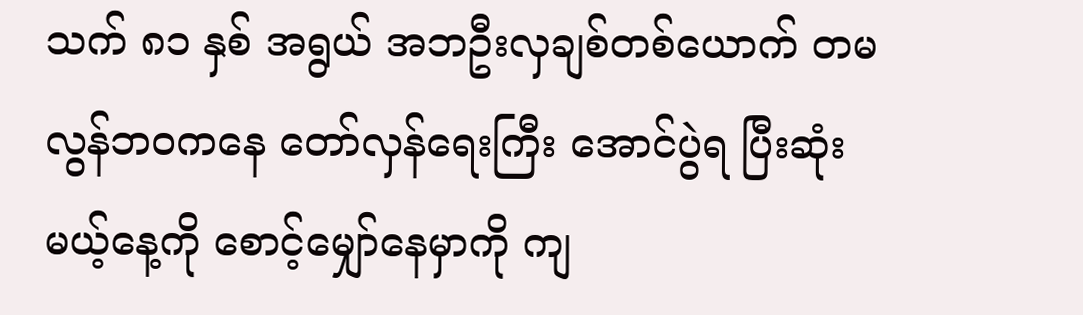သက် ၈၁ နှစ် အရွယ် အဘဦးလှချစ်တစ်ယောက် တမလွန်ဘဝကနေ တော်လှန်ရေးကြီး အောင်ပွဲရ ပြီးဆုံးမယ့်နေ့ကို စောင့်မျှော်နေမှာကို ကျ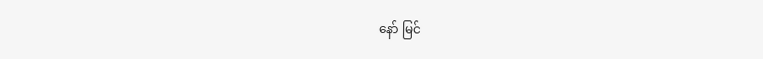နော် မြင်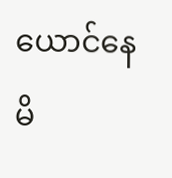ယောင်နေမိ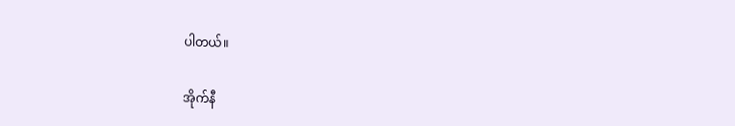ပါတယ်။

အိုက်နီ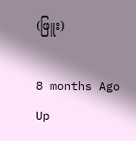(ဖြူး)

8 months Ago
Up